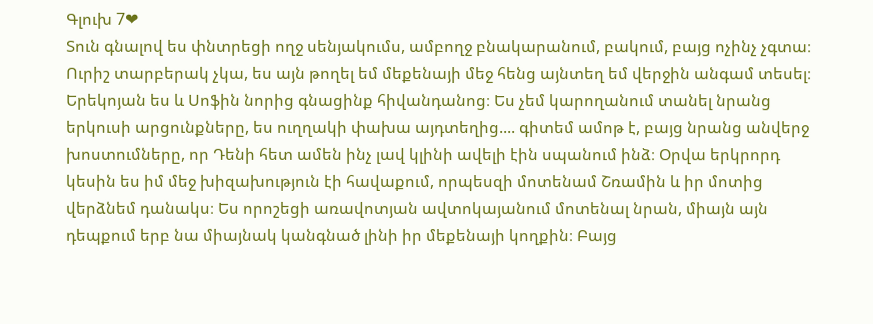Գլուխ 7❤
Տուն գնալով ես փնտրեցի ողջ սենյակումս, ամբողջ բնակարանում, բակում, բայց ոչինչ չգտա։ Ուրիշ տարբերակ չկա, ես այն թողել եմ մեքենայի մեջ հենց այնտեղ եմ վերջին անգամ տեսել։ Երեկոյան ես և Սոֆին նորից գնացինք հիվանդանոց։ Ես չեմ կարողանում տանել նրանց երկուսի արցունքները, ես ուղղակի փախա այդտեղից.... գիտեմ ամոթ է, բայց նրանց անվերջ խոստումները, որ Դենի հետ ամեն ինչ լավ կլինի ավելի էին սպանում ինձ։ Օրվա երկրորդ կեսին ես իմ մեջ խիզախություն էի հավաքում, որպեսզի մոտենամ Շռամին և իր մոտից վերձնեմ դանակս։ Ես որոշեցի առավոտյան ավտոկայանում մոտենալ նրան, միայն այն դեպքում երբ նա միայնակ կանգնած լինի իր մեքենայի կողքին։ Բայց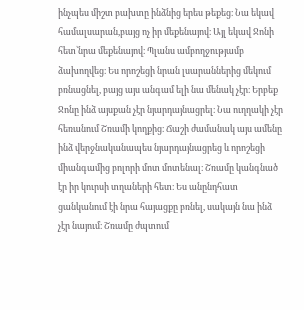ինչպես միշտ բախտը ինձնից երես թեքեց։ Նա եկավ համալսարան,բայց ոչ իր մեքենայով։ Այլ եկավ Ջոնի հետ՝նրա մեքենայով։ Պլանս ամբողջությամբ ձախողվեց։ Ես որոշեցի նրան լսարաններից մեկում բռնացնել, բայց այս անգամ ելի նա մենակ չէր։ Երբեք Ջոնը ինձ այսքան չէր նյարդայնացրել։ Նա ուղղակի չէր հեռանում Շռամի կողքից։ Ճաշի ժամանակ այս ամենը ինձ վերջնականապես նյարդայնացրեց և որոշեցի միանգամից բոլորի մոտ մոտենալ։ Շռամը կանգնած էր իր կուրսի տղաների հետ։ Ես անընդհատ ցանկանում էի նրա հայացքը բռնել, սակայն նա ինձ չէր նայում։ Շռամը ժպտում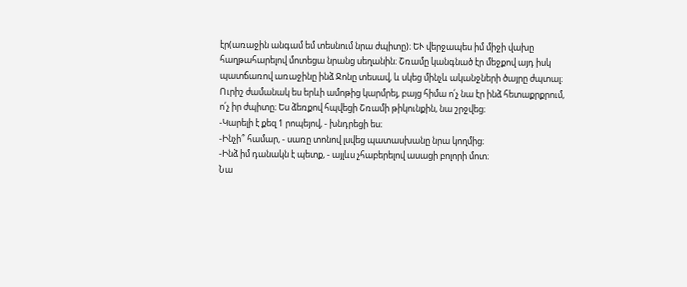էր(առաջին անգամ եմ տեսնում նրա ժպիտը)։ ԵՒ վերջապես իմ միջի վախը հաղթահարելով մոտեցա նրանց սեղանին։ Շռամը կանգնած էր մեջքով այդ իսկ պատճառով առաջինը ինձ Ջոնը տեսավ, և սկեց մինչև ականջների ծայրը ժպտալ։ Ուրիշ ժամանակ ես երևի ամոթից կարմրեյ, բայց հիմա ո՛չ նա էր ինձ հետաքրքրում, ո՛չ իր ժպիտը։ Ես ձեռքով հպվեցի Շռամի թիկունքին, նա շրջվեց։
-Կարելի է քեզ 1 րոպեյով, - խնդրեցի ես։
-Ինչի՞ համար, - սառը տոնով լսվեց պատասխանը նրա կողմից։
-Ինձ իմ դանակն է պետք, - այլևս չհաբերելով ասացի բոլորի մոտ։
Նա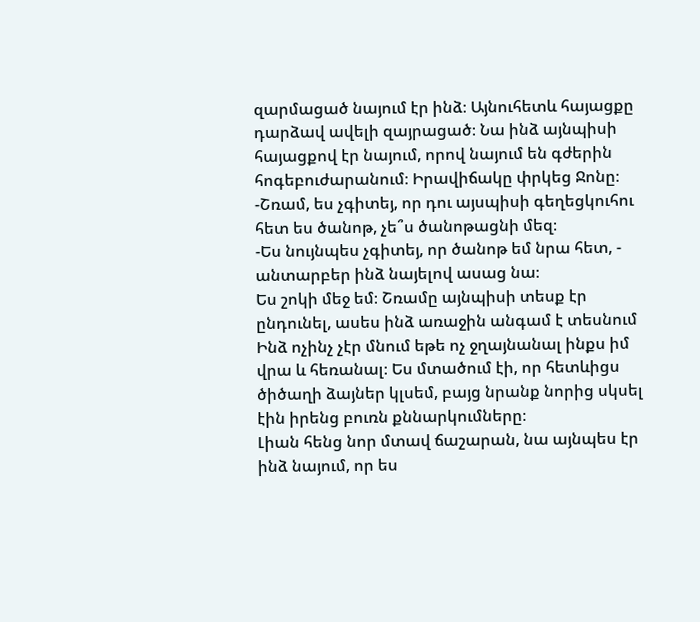զարմացած նայում էր ինձ։ Այնուհետև հայացքը դարձավ ավելի զայրացած։ Նա ինձ այնպիսի հայացքով էր նայում, որով նայում են գժերին հոգեբուժարանում։ Իրավիճակը փրկեց Ջոնը։
-Շռամ, ես չգիտեյ, որ դու այսպիսի գեղեցկուհու հետ ես ծանոթ, չե՞ս ծանոթացնի մեզ։
-Ես նույնպես չգիտեյ, որ ծանոթ եմ նրա հետ, - անտարբեր ինձ նայելով ասաց նա։
Ես շոկի մեջ եմ։ Շռամը այնպիսի տեսք էր ընդունել, ասես ինձ առաջին անգամ է տեսնում Ինձ ոչինչ չէր մնում եթե ոչ ջղայնանալ ինքս իմ վրա և հեռանալ։ Ես մտածում էի, որ հետևիցս ծիծաղի ձայներ կլսեմ, բայց նրանք նորից սկսել էին իրենց բուռն քննարկումները։
Լիան հենց նոր մտավ ճաշարան, նա այնպես էր ինձ նայում, որ ես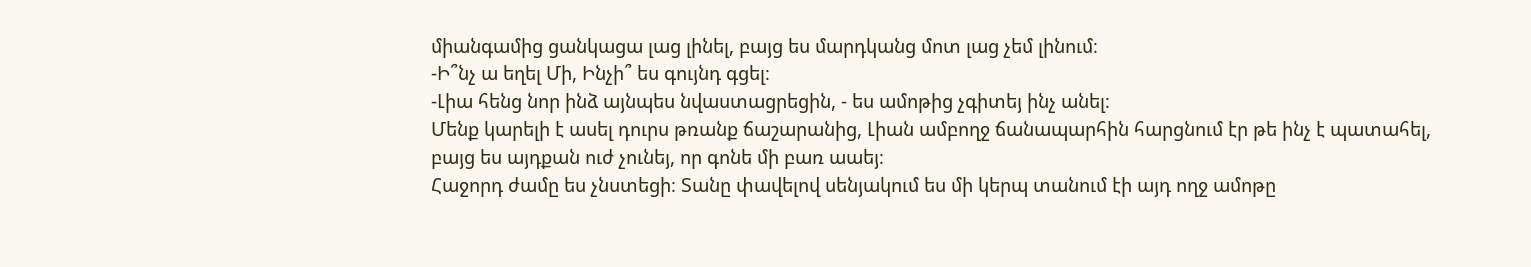միանգամից ցանկացա լաց լինել, բայց ես մարդկանց մոտ լաց չեմ լինում։
-Ի՞նչ ա եղել Մի, Ինչի՞ ես գույնդ գցել։
-Լիա հենց նոր ինձ այնպես նվաստացրեցին, - ես ամոթից չգիտեյ ինչ անել։
Մենք կարելի է ասել դուրս թռանք ճաշարանից, Լիան ամբողջ ճանապարհին հարցնում էր թե ինչ է պատահել, բայց ես այդքան ուժ չունեյ, որ գոնե մի բառ աաեյ։
Հաջորդ ժամը ես չնստեցի։ Տանը փավելով սենյակում ես մի կերպ տանում էի այդ ողջ ամոթը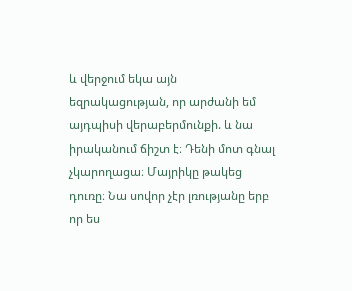և վերջում եկա այն եզրակացության, որ արժանի եմ այդպիսի վերաբերմունքի. և նա իրականում ճիշտ է։ Դենի մոտ գնալ չկարողացա։ Մայրիկը թակեց դուռը։ Նա սովոր չէր լռությանը երբ որ ես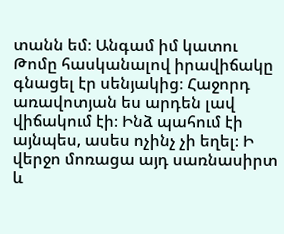տանն եմ։ Անգամ իմ կատու Թոմը հասկանալով իրավիճակը գնացել էր սենյակից։ Հաջորդ առավոտյան ես արդեն լավ վիճակում էի։ Ինձ պահում էի այնպես, ասես ոչինչ չի եղել։ Ի վերջո մոռացա այդ սառնասիրտ և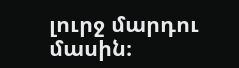լուրջ մարդու մասին։